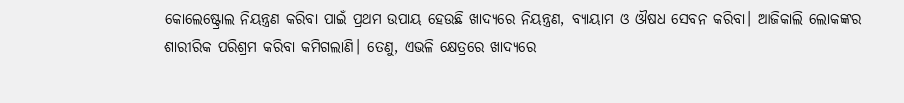କୋଲେଷ୍ଟ୍ରୋଲ ନିୟନ୍ତ୍ରଣ କରିବା ପାଇଁ ପ୍ରଥମ ଉପାୟ ହେଉଛି ଖାଦ୍ୟରେ ନିୟନ୍ତ୍ରଣ, ବ୍ୟାୟାମ ଓ ଔଷଧ ସେବନ କରିବା। ଆଜିକାଲି ଲୋକଙ୍କର ଶାରୀରିକ ପରିଶ୍ରମ କରିବା କମିଗଲାଣି। ତେଣୁ, ଏଭଳି କ୍ଷେତ୍ରରେ ଖାଦ୍ୟରେ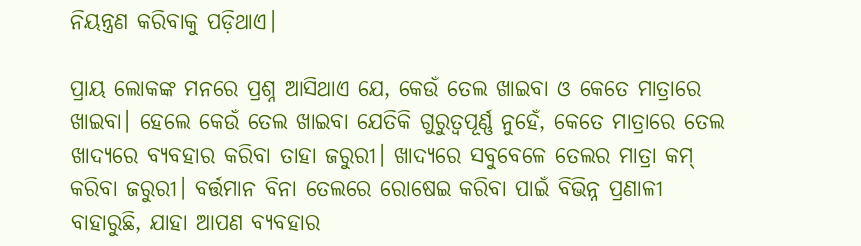ନିୟନ୍ତ୍ରଣ କରିବାକୁ ପଡ଼ିଥାଏ।

ପ୍ରାୟ ଲୋକଙ୍କ ମନରେ ପ୍ରଶ୍ନ ଆସିଥାଏ ଯେ, କେଉଁ ତେଲ ଖାଇବା ଓ କେତେ ମାତ୍ରାରେ ଖାଇବା। ହେଲେ କେଉଁ ତେଲ ଖାଇବା ଯେତିକି ଗୁରୁତ୍ୱପୂର୍ଣ୍ଣ ନୁହେଁ, କେତେ ମାତ୍ରାରେ ତେଲ ଖାଦ୍ୟରେ ବ୍ୟବହାର କରିବା ତାହା ଜରୁରୀ। ଖାଦ୍ୟରେ ସବୁବେଳେ ତେଲର ମାତ୍ରା କମ୍‌ କରିବା ଜରୁରୀ। ବର୍ତ୍ତମାନ ବିନା ତେଲରେ ରୋଷେଇ କରିବା ପାଇଁ ବିଭିନ୍ନ ପ୍ରଣାଳୀ ବାହାରୁଛି, ଯାହା ଆପଣ ବ୍ୟବହାର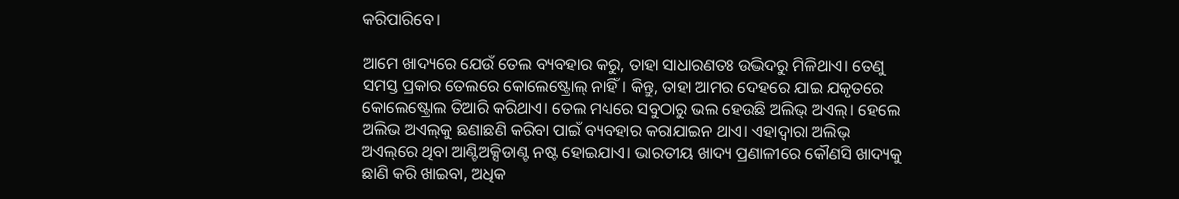କରିପାରିବେ।

ଆମେ ଖାଦ୍ୟରେ ଯେଉଁ ତେଲ ବ୍ୟବହାର କରୁ, ତାହା ସାଧାରଣତଃ ଉଦ୍ଭିଦରୁ ମିଳିଥାଏ। ତେଣୁ ସମସ୍ତ ପ୍ରକାର ତେଲରେ କୋଲେଷ୍ଟ୍ରୋଲ୍‌ ନାହିଁ। କିନ୍ତୁ, ତାହା ଆମର ଦେହରେ ଯାଇ ଯକୃତରେ କୋଲେଷ୍ଟ୍ରୋଲ ତିଆରି କରିଥାଏ। ତେଲ ମଧ୍ୟରେ ସବୁଠାରୁ ଭଲ ହେଉଛି ଅଲିଭ୍‌ ଅଏଲ୍‌। ହେଲେ ଅଲିଭ ଅଏଲ୍‌କୁ ଛଣାଛଣି କରିବା ପାଇଁ ବ୍ୟବହାର କରାଯାଇନ ଥାଏ। ଏହାଦ୍ଵାରା ଅଲିଭ୍‌ ଅଏଲ୍‌ରେ ଥିବା ଆଣ୍ଟିଅକ୍ସିଡାଣ୍ଟ ନଷ୍ଟ ହୋଇଯାଏ। ଭାରତୀୟ ଖାଦ୍ୟ ପ୍ରଣାଳୀରେ କୌଣସି ଖାଦ୍ୟକୁ ଛାଣି କରି ଖାଇବା, ଅଧିକ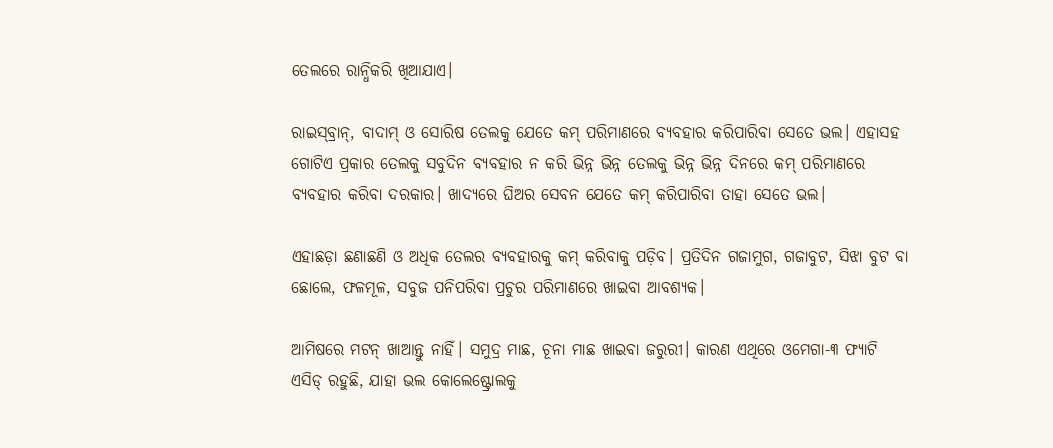ତେଲରେ ରାନ୍ଧିକରି ଖିଆଯାଏ।

ରାଇସ୍‌ବ୍ରାନ୍‌, ବାଦାମ୍‌ ଓ ସୋରିଷ ତେଲକୁ ଯେତେ କମ୍‌ ପରିମାଣରେ ବ୍ୟବହାର କରିପାରିବା ସେତେ ଭଲ। ଏହାସହ ଗୋଟିଏ ପ୍ରକାର ତେଲକୁ ସବୁଦିନ ବ୍ୟବହାର ନ କରି ଭିନ୍ନ ଭିନ୍ନ ତେଲକୁ ଭିନ୍ନ ଭିନ୍ନ ଦିନରେ କମ୍‌ ପରିମାଣରେ ବ୍ୟବହାର କରିବା ଦରକାର। ଖାଦ୍ୟରେ ଘିଅର ସେବନ ଯେତେ କମ୍‌ କରିପାରିବା ତାହା ସେତେ ଭଲ।

ଏହାଛଡ଼ା ଛଣାଛଣି ଓ ଅଧିକ ତେଲର ବ୍ୟବହାରକୁ କମ୍‌ କରିବାକୁ ପଡ଼ିବ। ପ୍ରତିଦିନ ଗଜାମୁଗ, ଗଜାବୁଟ, ସିଝା ବୁଟ ବା ଛୋଲେ, ଫଳମୂଳ, ସବୁଜ ପନିପରିବା ପ୍ରଚୁର ପରିମାଣରେ ଖାଇବା ଆବଶ୍ୟକ।

ଆମିଷରେ ମଟନ୍‌ ଖାଆନ୍ତୁ ନାହିଁ। ସମୁଦ୍ର ମାଛ, ଚୂନା ମାଛ ଖାଇବା ଜରୁରୀ। କାରଣ ଏଥିରେ ଓମେଗା-୩ ଫ୍ୟାଟି ଏସିଡ୍‌ ରହୁଛି, ଯାହା ଭଲ କୋଲେଷ୍ଟ୍ରୋଲକୁ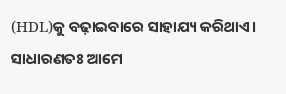(HDL)କୁ ବଢ଼ାଇବାରେ ସାହାଯ୍ୟ କରିଥାଏ। ସାଧାରଣତଃ ଆମେ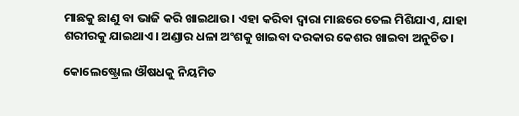ମାଛକୁ ଛାଣୁ ବା ଭାଜି କରି ଖାଇଥାଉ। ଏହା କରିବା ଦ୍ୱାରା ମାଛରେ ତେଲ ମିଶିଯାଏ, ଯାହା ଶରୀରକୁ ଯାଇଥାଏ। ଅଣ୍ଡାର ଧଳା ଅଂଶକୁ ଖାଇବା ଦରକାର କେଶର ଖାଇବା ଅନୁଚିତ।

କୋଲେଷ୍ଟ୍ରୋଲ ଔଷଧକୁ ନିୟମିତ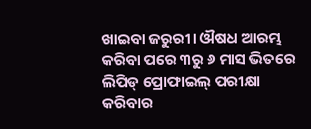ଖାଇବା ଜରୁରୀ। ଔଷଧ ଆରମ୍ଭ କରିବା ପରେ ୩ରୁ ୬ ମାସ ଭିତରେ ଲିପିଡ୍‌ ପ୍ରୋଫାଇଲ୍‌ ପରୀକ୍ଷା କରିବାର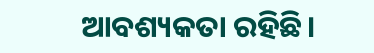ଆବଶ୍ୟକତା ରହିଛି।